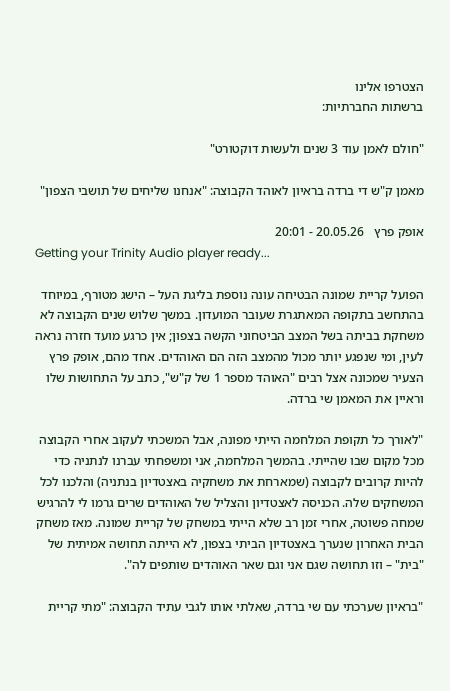הצטרפו אלינו
ברשתות החברתיות:

"חולם לאמן עוד 3 שנים ולעשות דוקטורט"

מאמן ק"ש די ברדה בראיון לאוהד הקבוצה: "אנחנו שליחים של תושבי הצפון"

אופק פרץ   20.05.26 - 20:01
Getting your Trinity Audio player ready...

הפועל קריית שמונה הבטיחה עונה נוספת בליגת העל – הישג מטורף, במיוחד בהתחשב בתקופה המאתגרת שעובר המועדון. במשך שלוש שנים הקבוצה לא משחקת בביתה בשל המצב הביטחוני הקשה בצפון; אין כרגע מועד חזרה נראה לעין, ומי שנפגע יותר מכול מהמצב הזה הם האוהדים. אחד מהם, אופק פרץ הצעיר שמכונה אצל רבים "האוהד מספר 1 של ק"ש", כתב על התחושות שלו וראיין את המאמן שי ברדה.

"לאורך כל תקופת המלחמה הייתי מפונה, אבל המשכתי לעקוב אחרי הקבוצה מכל מקום שבו שהייתי. בהמשך המלחמה, אני ומשפחתי עברנו לנתניה כדי להיות קרובים לקבוצה (שמארחת את משחקיה באצטדיון בנתניה) והלכנו לכל המשחקים שלה. הכניסה לאצטדיון והצליל של האוהדים שרים גרמו לי להרגיש שמחה פשוטה, אחרי זמן רב שלא הייתי במשחק של קריית שמונה. מאז משחק הבית האחרון שנערך באצטדיון הביתי בצפון, לא הייתה תחושה אמיתית של "בית" – וזו תחושה שגם אני וגם שאר האוהדים שותפים לה".

"בראיון שערכתי עם שי ברדה, שאלתי אותו לגבי עתיד הקבוצה: "מתי קריית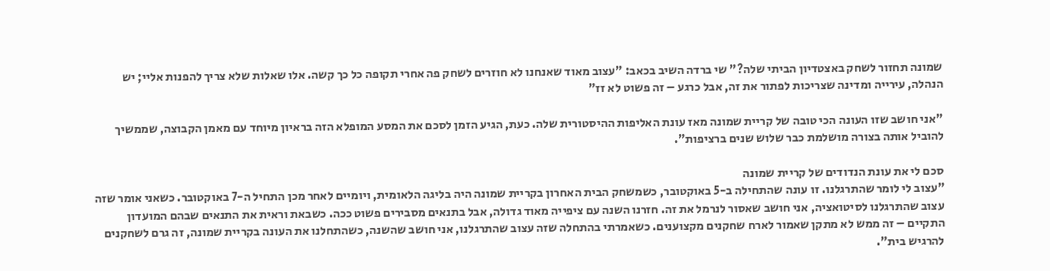שמונה תחזור לשחק באצטדיון הביתי שלה?" שי ברדה השיב בכאב: "עצוב מאוד שאנחנו לא חוזרים לשחק פה אחרי תקופה כל כך קשה. אלו שאלות שלא צריך להפנות אליי; יש הנהלה, עירייה ומדינה שצריכות לפתור את זה, אבל כרגע – זה פשוט לא זז"

"אני חושב שזו העונה הכי טובה של קריית שמונה מאז עונת האליפות ההיסטורית שלה. כעת, הגיע הזמן לסכם את המסע המופלא הזה בראיון מיוחד עם מאמן הקבוצה, שממשיך להוביל אותה בצורה מושלמת כבר שלוש שנים ברציפות".

סכם לי את עונת הנדודים של קריית שמונה
"עצוב לי לומר שהתרגלנו. זו עונה שהתחילה ב-5 באוקטובר, כשמשחק הבית האחרון בקריית שמונה היה בליגה הלאומית, ויומיים לאחר מכן התחיל ה-7 באוקטובר. כשאני אומר שזה עצוב שהתרגלנו לסיטואציה, אני חושב שאסור לנרמל את זה. חזרנו השנה עם ציפייה מאוד גדולה, אבל בתנאים מסבירים פשוט ככה. כשבאת וראית את התנאים שבהם המועדון התקיים – זה ממש לא מתקן שאמור לארח שחקנים מקצוענים. כשאמרתי בהתחלה שזה עצוב שהתרגלנו, אני חושב שהשנה, כשהתחלנו את העונה בקריית שמונה, זה גרם לשחקנים להרגיש בית".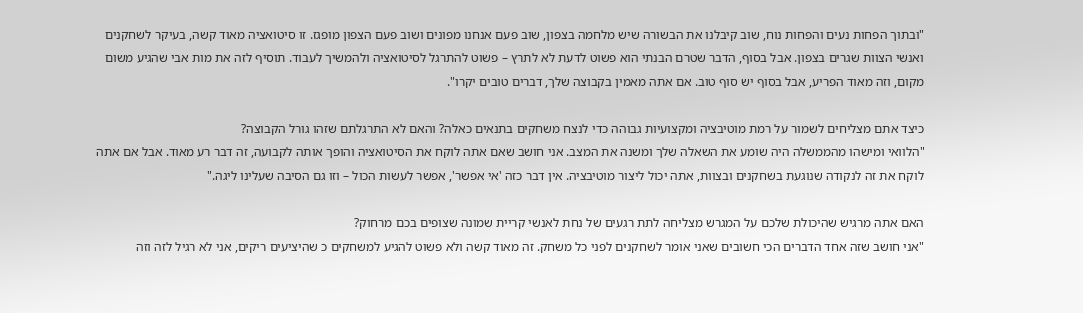"ובתוך הפחות נעים והפחות נוח, שוב קיבלנו את הבשורה שיש מלחמה בצפון, שוב פעם אנחנו מפונים ושוב פעם הצפון מופגז. זו סיטואציה מאוד קשה, בעיקר לשחקנים ואנשי הצוות שגרים בצפון. אבל בסוף, הדבר שטרם הבנתי הוא פשוט לדעת לא לתרץ – פשוט להתרגל לסיטואציה ולהמשיך לעבוד. תוסיף לזה את מות אבי שהגיע משום מקום, וזה מאוד הפריע, אבל בסוף יש סוף טוב. אם אתה מאמין בקבוצה שלך, דברים טובים יקרו".

כיצד אתם מצליחים לשמור על רמת מוטיבציה ומקצועיות גבוהה כדי לנצח משחקים בתנאים כאלה? והאם לא התרגלתם שזהו גורל הקבוצה?
"הלוואי ומישהו מהממשלה היה שומע את השאלה שלך ומשנה את המצב. אני חושב שאם אתה לוקח את הסיטואציה והופך אותה לקבועה, זה דבר רע מאוד. אבל אם אתה לוקח את זה לנקודה שנוגעת בשחקנים ובצוות, אתה יכול ליצור מוטיבציה. אין דבר כזה 'אי אפשר', אפשר לעשות הכול – וזו גם הסיבה שעלינו ליגה."

האם אתה מרגיש שהיכולת שלכם על המגרש מצליחה לתת רגעים של נחת לאנשי קריית שמונה שצופים בכם מרחוק?
"אני חושב שזה אחד הדברים הכי חשובים שאני אומר לשחקנים לפני כל משחק. זה מאוד קשה ולא פשוט להגיע למשחקים כ שהיציעים ריקים, אני לא רגיל לזה וזה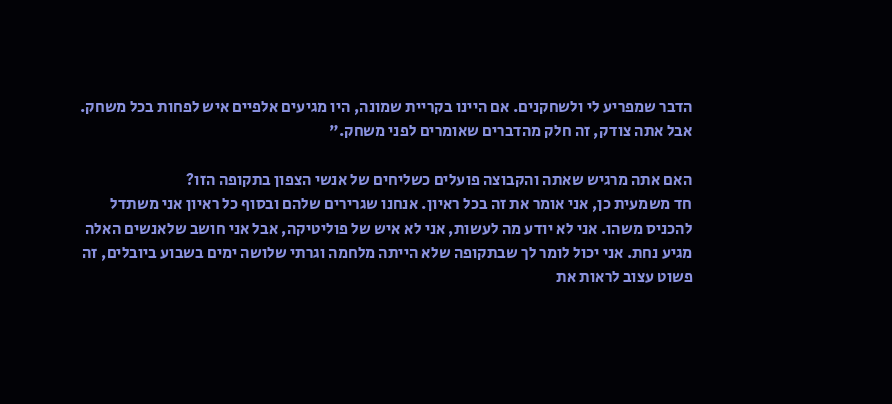הדבר שמפריע לי ולשחקנים. אם היינו בקריית שמונה, היו מגיעים אלפיים איש לפחות בכל משחק. אבל אתה צודק, זה חלק מהדברים שאומרים לפני משחק."

האם אתה מרגיש שאתה והקבוצה פועלים כשליחים של אנשי הצפון בתקופה הזו?
חד משמעית כן, אני אומר את זה בכל ראיון. אנחנו שגרירים שלהם ובסוף כל ראיון אני משתדל להכניס משהו. אני לא יודע מה לעשות, אני לא איש של פוליטיקה, אבל אני חושב שלאנשים האלה מגיע נחת. אני יכול לומר לך שבתקופה שלא הייתה מלחמה וגרתי שלושה ימים בשבוע ביובלים, זה פשוט עצוב לראות את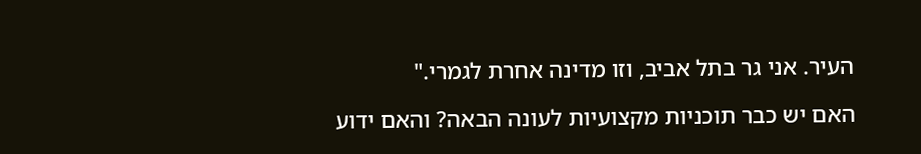העיר. אני גר בתל אביב, וזו מדינה אחרת לגמרי."

האם יש כבר תוכניות מקצועיות לעונה הבאה? והאם ידוע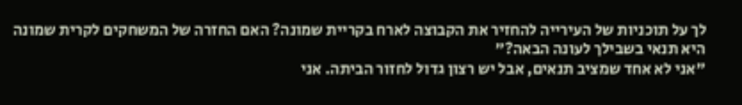לך על תוכניות של העירייה להחזיר את הקבוצה לארח בקריית שמונה? האם החזרה של המשחקים לקרית שמונה היא תנאי בשבילך לעונה הבאה?"
"אני לא אחד שמציב תנאים, אבל יש רצון גדול לחזור הביתה. אני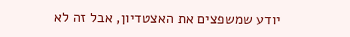יודע שמשפצים את האצטדיון, אבל זה לא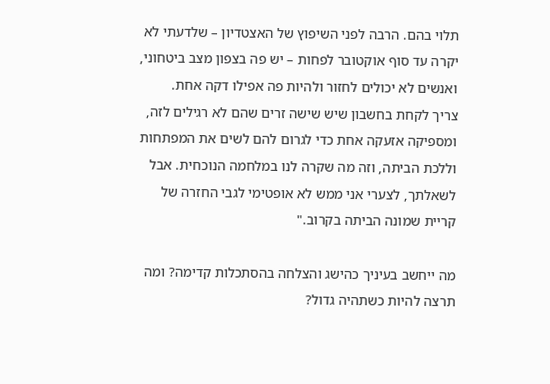תלוי בהם. הרבה לפני השיפוץ של האצטדיון – שלדעתי לא יקרה עד סוף אוקטובר לפחות – יש פה בצפון מצב ביטחוני, ואנשים לא יכולים לחזור ולהיות פה אפילו דקה אחת.
צריך לקחת בחשבון שיש שישה זרים שהם לא רגילים לזה, ומספיקה אזעקה אחת כדי לגרום להם לשים את המפתחות וללכת הביתה, וזה מה שקרה לנו במלחמה הנוכחית. אבל לשאלתך, לצערי אני ממש לא אופטימי לגבי החזרה של קריית שמונה הביתה בקרוב."

מה ייחשב בעיניך כהישג והצלחה בהסתכלות קדימה? ומה תרצה להיות כשתהיה גדול?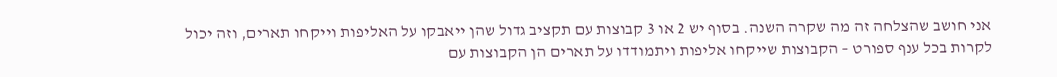אני חושב שהצלחה זה מה שקרה השנה. בסוף יש 2 או 3 קבוצות עם תקציב גדול שהן ייאבקו על האליפות וייקחו תארים, וזה יכול לקרות בכל ענף ספורט – הקבוצות שייקחו אליפות ויתמודדו על תארים הן הקבוצות עם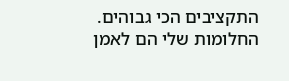התקציבים הכי גבוהים. החלומות שלי הם לאמן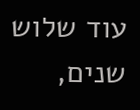עוד שלוש שנים,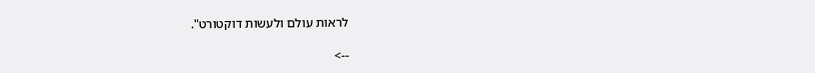לראות עולם ולעשות דוקטורט".

-->